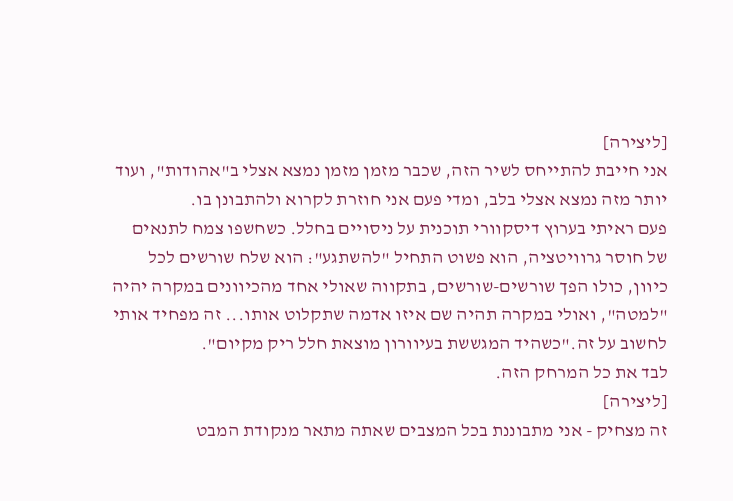[ליצירה]
אני חייבת להתייחס לשיר הזה, שכבר מזמן מזמן נמצא אצלי ב"אהודות", ועוד יותר מזה נמצא אצלי בלב, ומדי פעם אני חוזרת לקרוא ולהתבונן בו.
פעם ראיתי בערוץ דיסקוורי תוכנית על ניסויים בחלל. כשחשפו צמח לתנאים של חוסר גרוויטציה, הוא פשוט התחיל "להשתגע": הוא שלח שורשים לכל כיוון, כולו הפך שורשים-שורשים, בתקווה שאולי אחד מהכיוונים במקרה יהיה "למטה", ואולי במקרה תהיה שם איזו אדמה שתקלוט אותו... זה מפחיד אותי לחשוב על זה."כשהיד המגששת בעיוורון מוצאת חלל ריק מקיום".
לבד את כל המרחק הזה.
[ליצירה]
זה מצחיק - אני מתבוננת בכל המצבים שאתה מתאר מנקודת המבט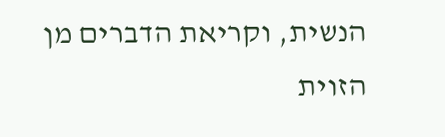הנשית, וקריאת הדברים מן הזוית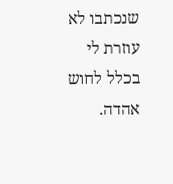שנכתבו לא עוזרת לי בכלל לחוש אהדה.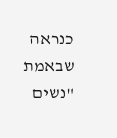כנראה שבאמת "נשים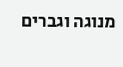מנוגה וגברים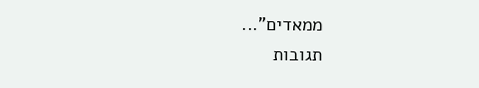ממאדים"...
תגובות